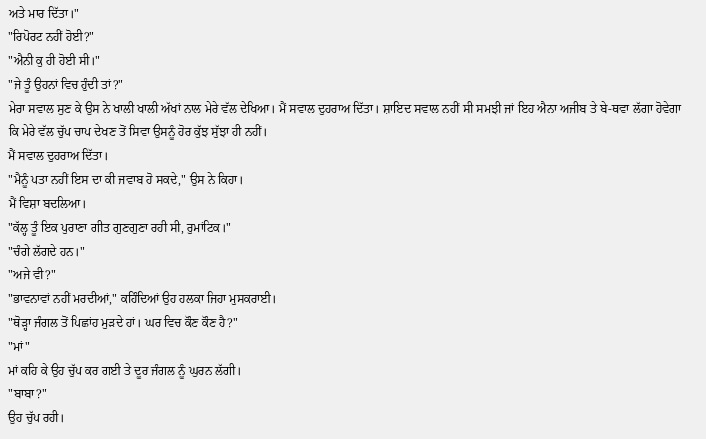ਅਤੇ ਮਾਰ ਦਿੱਤਾ।"
"ਰਿਪੋਰਟ ਨਹੀਂ ਹੋਈ?"
"ਐਨੀ ਕੁ ਹੀ ਹੋਈ ਸੀ।"
"ਜੇ ਤੂੰ ਉਹਨਾਂ ਵਿਚ ਹੁੰਦੀ ਤਾਂ?"
ਮੇਰਾ ਸਵਾਲ ਸੁਣ ਕੇ ਉਸ ਨੇ ਖਾਲੀ ਖਾਲੀ ਅੱਖਾਂ ਨਾਲ ਮੇਰੇ ਵੱਲ ਦੇਖਿਆ। ਮੈਂ ਸਵਾਲ ਦੁਹਰਾਅ ਦਿੱਤਾ। ਸ਼ਾਇਦ ਸਵਾਲ ਨਹੀਂ ਸੀ ਸਮਝੀ ਜਾਂ ਇਹ ਐਨਾ ਅਜੀਬ ਤੇ ਬੇ-ਥਵਾ ਲੱਗਾ ਹੋਵੇਗਾ ਕਿ ਮੇਰੇ ਵੱਲ ਚੁੱਪ ਚਾਪ ਦੇਖਣ ਤੋਂ ਸਿਵਾ ਉਸਨੂੰ ਹੋਰ ਕੁੱਝ ਸੁੱਝਾ ਹੀ ਨਹੀਂ।
ਮੈਂ ਸਵਾਲ ਦੁਹਰਾਅ ਦਿੱਤਾ।
"ਮੈਨੂੰ ਪਤਾ ਨਹੀਂ ਇਸ ਦਾ ਕੀ ਜਵਾਬ ਹੋ ਸਕਦੇ," ਉਸ ਨੇ ਕਿਹਾ।
ਮੈਂ ਵਿਸ਼ਾ ਬਦਲਿਆ।
"ਕੱਲ੍ਹ ਤੂੰ ਇਕ ਪੁਰਾਣਾ ਗੀਤ ਗੁਣਗੁਣਾ ਰਹੀ ਸੀ, ਰੁਮਾਂਟਿਕ।"
"ਚੰਗੇ ਲੱਗਦੇ ਹਨ।"
"ਅਜੇ ਵੀ?"
"ਭਾਵਨਾਵਾਂ ਨਹੀਂ ਮਰਦੀਆਂ," ਕਹਿੰਦਿਆਂ ਉਹ ਹਲਕਾ ਜਿਹਾ ਮੁਸਕਰਾਈ।
"ਥੋੜ੍ਹਾ ਜੰਗਲ ਤੋਂ ਪਿਛਾਂਹ ਮੁੜਦੇ ਹਾਂ। ਘਰ ਵਿਚ ਕੌਣ ਕੌਣ ਹੈ?"
"ਮਾਂ"
ਮਾਂ ਕਹਿ ਕੇ ਉਹ ਚੁੱਪ ਕਰ ਗਈ ਤੇ ਦੂਰ ਜੰਗਲ ਨੂੰ ਘੁਰਨ ਲੱਗੀ।
"ਬਾਬਾ?"
ਉਹ ਚੁੱਪ ਰਹੀ।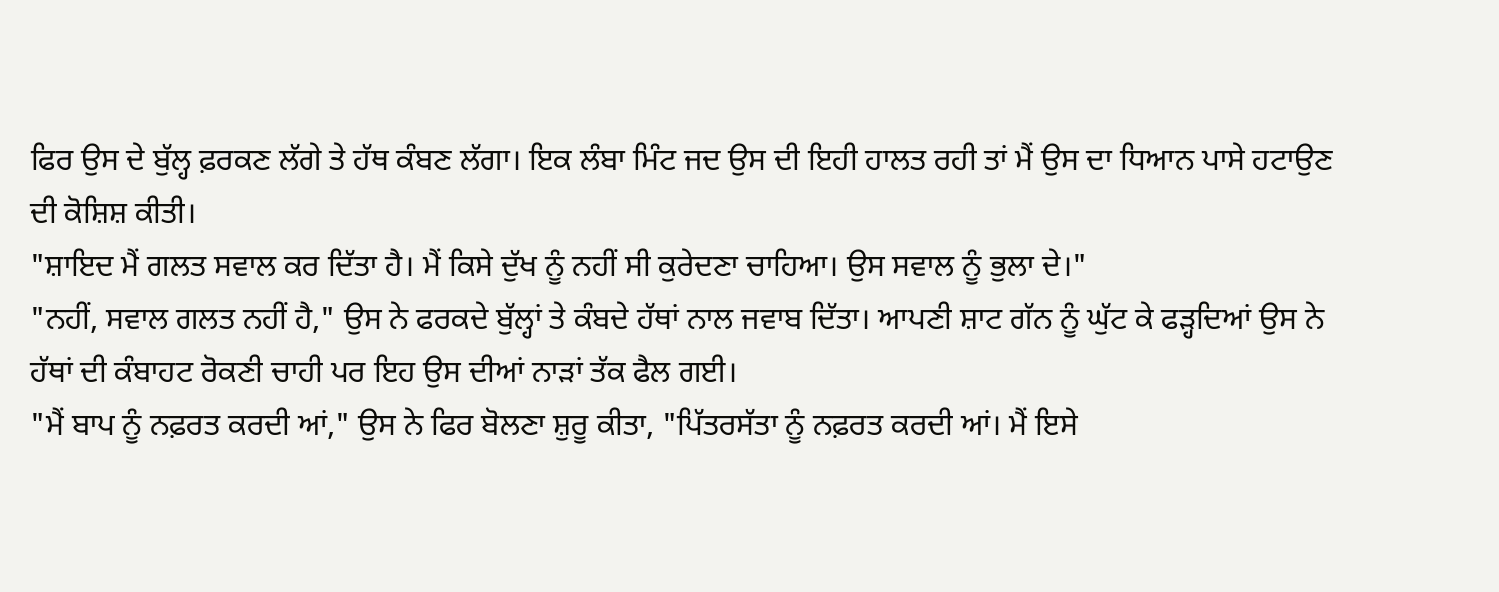ਫਿਰ ਉਸ ਦੇ ਬੁੱਲ੍ਹ ਫ਼ਰਕਣ ਲੱਗੇ ਤੇ ਹੱਥ ਕੰਬਣ ਲੱਗਾ। ਇਕ ਲੰਬਾ ਮਿੰਟ ਜਦ ਉਸ ਦੀ ਇਹੀ ਹਾਲਤ ਰਹੀ ਤਾਂ ਮੈਂ ਉਸ ਦਾ ਧਿਆਨ ਪਾਸੇ ਹਟਾਉਣ ਦੀ ਕੋਸ਼ਿਸ਼ ਕੀਤੀ।
"ਸ਼ਾਇਦ ਮੈਂ ਗਲਤ ਸਵਾਲ ਕਰ ਦਿੱਤਾ ਹੈ। ਮੈਂ ਕਿਸੇ ਦੁੱਖ ਨੂੰ ਨਹੀਂ ਸੀ ਕੁਰੇਦਣਾ ਚਾਹਿਆ। ਉਸ ਸਵਾਲ ਨੂੰ ਭੁਲਾ ਦੇ।"
"ਨਹੀਂ, ਸਵਾਲ ਗਲਤ ਨਹੀਂ ਹੈ," ਉਸ ਨੇ ਫਰਕਦੇ ਬੁੱਲ੍ਹਾਂ ਤੇ ਕੰਬਦੇ ਹੱਥਾਂ ਨਾਲ ਜਵਾਬ ਦਿੱਤਾ। ਆਪਣੀ ਸ਼ਾਟ ਗੱਨ ਨੂੰ ਘੁੱਟ ਕੇ ਫੜ੍ਹਦਿਆਂ ਉਸ ਨੇ ਹੱਥਾਂ ਦੀ ਕੰਬਾਹਟ ਰੋਕਣੀ ਚਾਹੀ ਪਰ ਇਹ ਉਸ ਦੀਆਂ ਨਾੜਾਂ ਤੱਕ ਫੈਲ ਗਈ।
"ਮੈਂ ਬਾਪ ਨੂੰ ਨਫ਼ਰਤ ਕਰਦੀ ਆਂ," ਉਸ ਨੇ ਫਿਰ ਬੋਲਣਾ ਸ਼ੁਰੂ ਕੀਤਾ, "ਪਿੱਤਰਸੱਤਾ ਨੂੰ ਨਫ਼ਰਤ ਕਰਦੀ ਆਂ। ਮੈਂ ਇਸੇ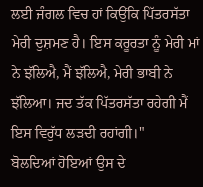ਲਈ ਜੰਗਲ ਵਿਚ ਹਾਂ ਕਿਉਂਕਿ ਪਿੱਤਰਸੱਤਾ ਮੇਰੀ ਦੁਸ਼ਮਣ ਹੈ। ਇਸ ਕਰੂਰਤਾ ਨੂੰ ਮੇਰੀ ਮਾਂ ਨੇ ਝੱਲਿਐ, ਮੈਂ ਝੱਲਿਐ, ਮੇਰੀ ਭਾਬੀ ਨੇ ਝੱਲਿਆ। ਜਦ ਤੱਕ ਪਿੱਤਰਸੱਤਾ ਰਹੇਗੀ ਮੈਂ ਇਸ ਵਿਰੁੱਧ ਲੜਦੀ ਰਹਾਂਗੀ।"
ਬੋਲਦਿਆਂ ਹੋਇਆਂ ਉਸ ਦੇ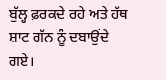ਬੁੱਲ੍ਹ ਫ਼ਰਕਦੇ ਰਹੇ ਅਤੇ ਹੱਥ ਸ਼ਾਟ ਗੱਨ ਨੂੰ ਦਬਾਉਂਦੇ ਗਏ।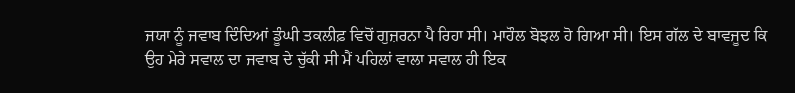ਜਯਾ ਨੂੰ ਜਵਾਬ ਦਿੰਦਿਆਂ ਡੂੰਘੀ ਤਕਲੀਫ਼ ਵਿਚੋਂ ਗੁਜ਼ਰਨਾ ਪੈ ਰਿਹਾ ਸੀ। ਮਾਹੌਲ ਬੋਝਲ ਹੋ ਗਿਆ ਸੀ। ਇਸ ਗੱਲ ਦੇ ਬਾਵਜੂਦ ਕਿ ਉਹ ਮੇਰੇ ਸਵਾਲ ਦਾ ਜਵਾਬ ਦੇ ਚੁੱਕੀ ਸੀ ਮੈਂ ਪਹਿਲਾਂ ਵਾਲਾ ਸਵਾਲ ਹੀ ਇਕ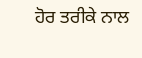ਹੋਰ ਤਰੀਕੇ ਨਾਲ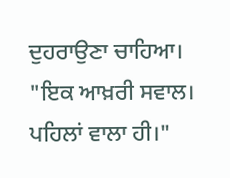ਦੁਹਰਾਉਣਾ ਚਾਹਿਆ।
"ਇਕ ਆਖ਼ਰੀ ਸਵਾਲ। ਪਹਿਲਾਂ ਵਾਲਾ ਹੀ।"